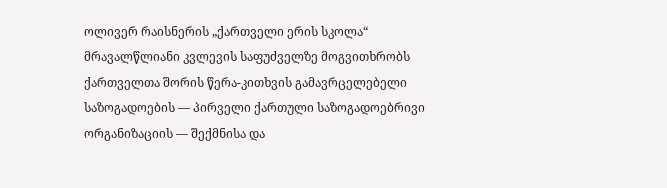ოლივერ რაისნერის „ქართველი ერის სკოლა“ მრავალწლიანი კვლევის საფუძველზე მოგვითხრობს ქართველთა შორის წერა-კითხვის გამავრცელებელი საზოგადოების — პირველი ქართული საზოგადოებრივი ორგანიზაციის — შექმნისა და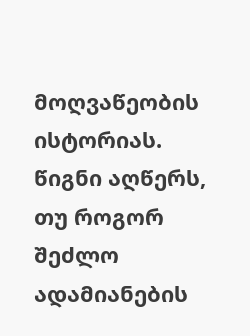მოღვაწეობის ისტორიას.
წიგნი აღწერს, თუ როგორ შეძლო ადამიანების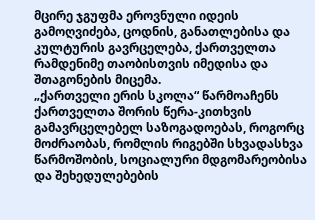მცირე ჯგუფმა ეროვნული იდეის გამოღვიძება, ცოდნის, განათლებისა და კულტურის გავრცელება, ქართველთა რამდენიმე თაობისთვის იმედისა და შთაგონების მიცემა.
„ქართველი ერის სკოლა“ წარმოაჩენს ქართველთა შორის წერა-კითხვის გამავრცელებელ საზოგადოებას, როგორც მოძრაობას, რომლის რიგებში სხვადასხვა წარმოშობის, სოციალური მდგომარეობისა და შეხედულებების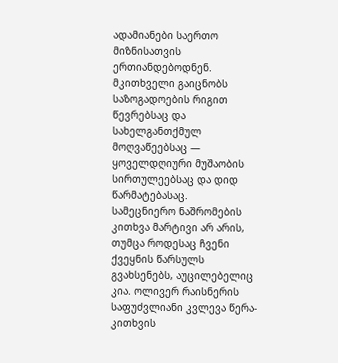ადამიანები საერთო მიზნისათვის ერთიანდებოდნენ.
მკითხველი გაიცნობს საზოგადოების რიგით წევრებსაც და სახელგანთქმულ მოღვაწეებსაც — ყოველდღიური მუშაობის სირთულეებსაც და დიდ წარმატებასაც.
სამეცნიერო ნაშრომების კითხვა მარტივი არ არის, თუმცა როდესაც ჩვენი ქვეყნის წარსულს გვახსენებს, აუცილებელიც კია. ოლივერ რაისნერის საფუძვლიანი კვლევა წერა-კითხვის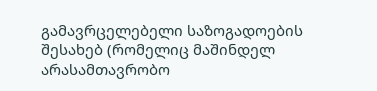გამავრცელებელი საზოგადოების შესახებ (რომელიც მაშინდელ არასამთავრობო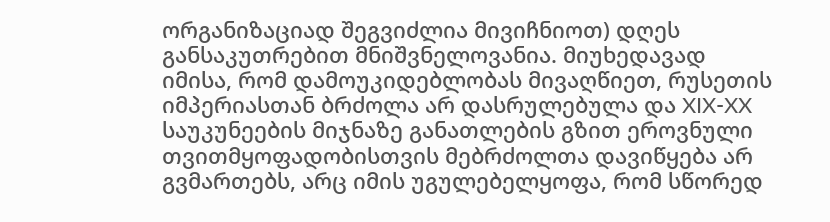ორგანიზაციად შეგვიძლია მივიჩნიოთ) დღეს განსაკუთრებით მნიშვნელოვანია. მიუხედავად იმისა, რომ დამოუკიდებლობას მივაღწიეთ, რუსეთის იმპერიასთან ბრძოლა არ დასრულებულა და XIX-XX საუკუნეების მიჯნაზე განათლების გზით ეროვნული თვითმყოფადობისთვის მებრძოლთა დავიწყება არ გვმართებს, არც იმის უგულებელყოფა, რომ სწორედ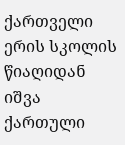ქართველი ერის სკოლის წიაღიდან იშვა ქართული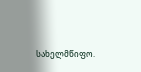სახელმწიფო.